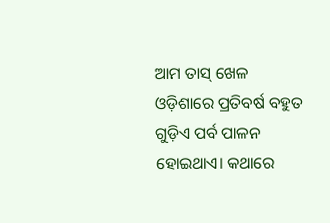ଆମ ତାସ୍ ଖେଳ
ଓଡ଼ିଶାରେ ପ୍ରତିବର୍ଷ ବହୁତ ଗୁଡ଼ିଏ ପର୍ବ ପାଳନ ହୋଇଥାଏ। କଥାରେ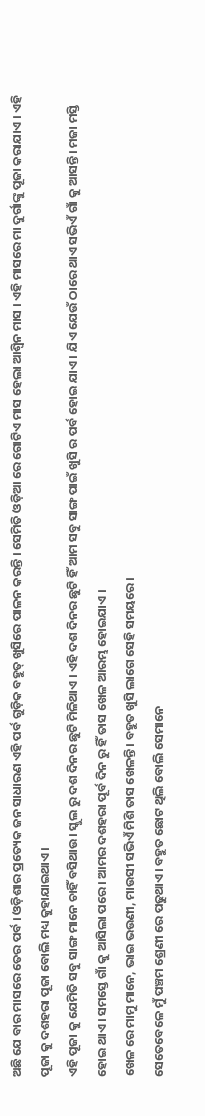ଅଛି ଯେ ବାର ମାସରେ ତେର ପର୍ବ । ଓଡ଼ିଶାର ପ୍ରତ୍ୟେକ ଜନ ସାଧାରଣ ଏହି ପର୍ବ ଗୁଡ଼ିକ ବହୁତ୍ ଖୁସିରେ ପାଳନ କରନ୍ତି । ସେମିତି ଓଡ଼ିଆ ରେ ଗୋଟିଏ ମାସ ହେଲା ଆଶ୍ଵିନ ମାସ । ଏହି ମାସରେ ମା ଦୁର୍ଗାଙ୍କୁ ପୂଜା କରାଯାଏ । ଏହି ପୂଜା କୁ ଦଶହରା ପୂଜା ବୋଲି ମଧ୍ୟ କୁହାଯାଇଥାଏ।
ଏହି ପୂଜା କୁ ଯେମିତି ସବୁ ସାଙ୍ଗ ମାନେ ଚାହିଁ ବସିଥାଉ। ସ୍କୁଲ ରୁ ଦଶ ଦିନର ଛୁଟି ମିଳିଥାଏ । ଏହି ଦଶ ଦିନର ଛୁଟି ହିଁ ଆମ ସବୁ ସାଙ୍ଗ ପାଇଁ ଖୁସି ର ପର୍ବ ହୋଇ ଯାଏ । ଯିଏ ଯେଉଁ ଠାରେ ଥାଏ ସଭିଏଁ ଗାଁ କୁ ଆସନ୍ତି। ମଜା ମସ୍ତି ହୋଇ ଥାଏ। ସମସ୍ତେ ଗାଁ କୁ ଆସିଲା ପରେ । ଆମର ଦଶହରା ପୂର୍ବ ଦିନ ରୁ ହିଁ ତାସ ଖେଳ ଆରମ୍ଭ ହୋଇଯାଏ ।
ଖେଳ ରେ ମାମୁ ମାନେ, ଭାଇ ଭଉଣୀ, ମାଉସୀ ସଭିଏଁ ମିଶି ତାସ ଖେଳନ୍ତି। ବହୁତ ଖୁସି ଲାଗେ ସେହି ସମୟରେ।
ସେତେବେଳେ ମୁଁ ପଞ୍ଚମ ଶ୍ରେଣୀ ରେ ପଢୁଥାଏ। ବହୁତ ଛୋଟ ଥିଲି ବୋଲି ସେମାନେ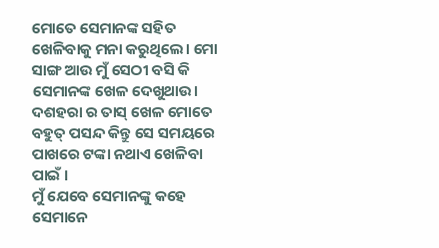ମୋତେ ସେମାନଙ୍କ ସହିତ ଖେଳିବାକୁ ମନା କରୁଥିଲେ। ମୋ ସାଙ୍ଗ ଆଉ ମୁଁ ସେଠୀ ବସି କି ସେମାନଙ୍କ ଖେଳ ଦେଖୁଥାଉ। ଦଶହରା ର ତାସ୍ ଖେଳ ମୋତେ ବହୁତ୍ ପସନ୍ଦ କିନ୍ତୁ ସେ ସମୟରେ ପାଖରେ ଟଙ୍କା ନଥାଏ ଖେଳିବା ପାଇଁ ।
ମୁଁ ଯେବେ ସେମାନଙ୍କୁ କହେ ସେମାନେ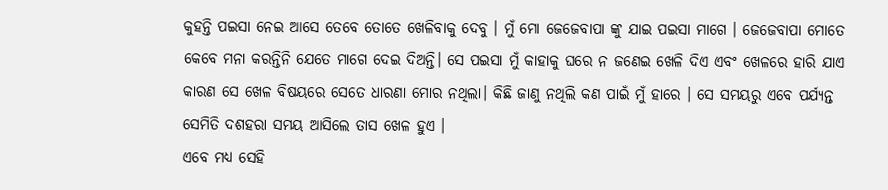କୁହନ୍ତି ପଇସା ନେଇ ଆସେ ତେବେ ତୋତେ ଖେଳିବାକୁ ଦେବୁ । ମୁଁ ମୋ ଜେଜେବାପା ଙ୍କୁ ଯାଇ ପଇସା ମାଗେ । ଜେଜେବାପା ମୋତେ କେବେ ମନା କରନ୍ତିନି ଯେତେ ମାଗେ ଦେଇ ଦିଅନ୍ତି। ସେ ପଇସା ମୁଁ କାହାକୁ ଘରେ ନ ଜଣେଇ ଖେଳି ଦିଏ ଏବଂ ଖେଳରେ ହାରି ଯାଏ କାରଣ ସେ ଖେଳ ବିଷୟରେ ସେତେ ଧାରଣା ମୋର ନଥିଲା। କିଛି ଜାଣୁ ନଥିଲି କଣ ପାଇଁ ମୁଁ ହାରେ । ସେ ସମୟରୁ ଏବେ ପର୍ଯ୍ୟନ୍ତ ସେମିତି ଦଶହରା ସମୟ ଆସିଲେ ତାସ ଖେଳ ହୁଏ ।
ଏବେ ମଧ୍ୟ ସେହି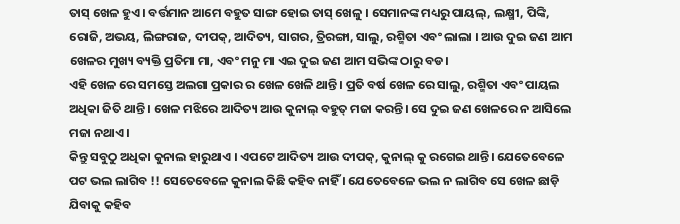ତାସ୍ ଖେଳ ହୁଏ । ବର୍ତ୍ତମାନ ଆମେ ବହୁତ ସାଙ୍ଗ ହୋଇ ତାସ୍ ଖେଳୁ । ସେମାନଙ୍କ ମଧ୍ୟରୁ ପାୟଲ୍, ଲକ୍ଷ୍ମୀ, ପିଙ୍କି, ରୋଜି, ଅଭୟ, ଲିଙ୍ଗରାଜ, ଦୀପକ୍, ଆଦିତ୍ୟ, ସାଗର, ତ୍ରିରଙ୍ଗା, ସାଲୁ, ରଶ୍ମିତା ଏବଂ ଲାଲା । ଆଉ ଦୁଇ ଜଣ ଆମ ଖେଳର ମୁଖ୍ୟ ବ୍ୟକ୍ତି ପ୍ରତିମା ମା, ଏବଂ ମନୁ ମା ଏଇ ଦୁଇ ଜଣ ଆମ ସଭିଙ୍କ ଠାରୁ ବଡ।
ଏହି ଖେଳ ରେ ସମସ୍ତେ ଅଲଗା ପ୍ରକାର ର ଖେଳ ଖେଳି ଥାନ୍ତି। ପ୍ରତି ବର୍ଷ ଖେଳ ରେ ସାଲୁ, ରଶ୍ମିତା ଏବଂ ପାୟଲ ଅଧିକା ଜିତି ଥାନ୍ତି । ଖେଳ ମଝିରେ ଆଦିତ୍ୟ ଆଉ କୁନାଲ୍ ବହୁତ୍ ମଜା କରନ୍ତି। ସେ ଦୁଇ ଜଣ ଖେଳରେ ନ ଆସିଲେ ମଜା ନଥାଏ।
କିନ୍ତୁ ସବୁଠୁ ଅଧିକା କୁନାଲ ହାରୁଥାଏ । ଏପଟେ ଆଦିତ୍ୟ ଆଉ ଦୀପକ୍, କୁନାଲ୍ କୁ ରଗେଇ ଥାନ୍ତି। ଯେତେବେଳେ ପଟ ଭଲ ଲାଗିବ !! ସେତେବେଳେ କୁନାଲ କିଛି କହିବ ନାହିଁ । ଯେତେବେଳେ ଭଲ ନ ଲାଗିବ ସେ ଖେଳ ଛାଡ଼ି ଯିବାକୁ କହିବ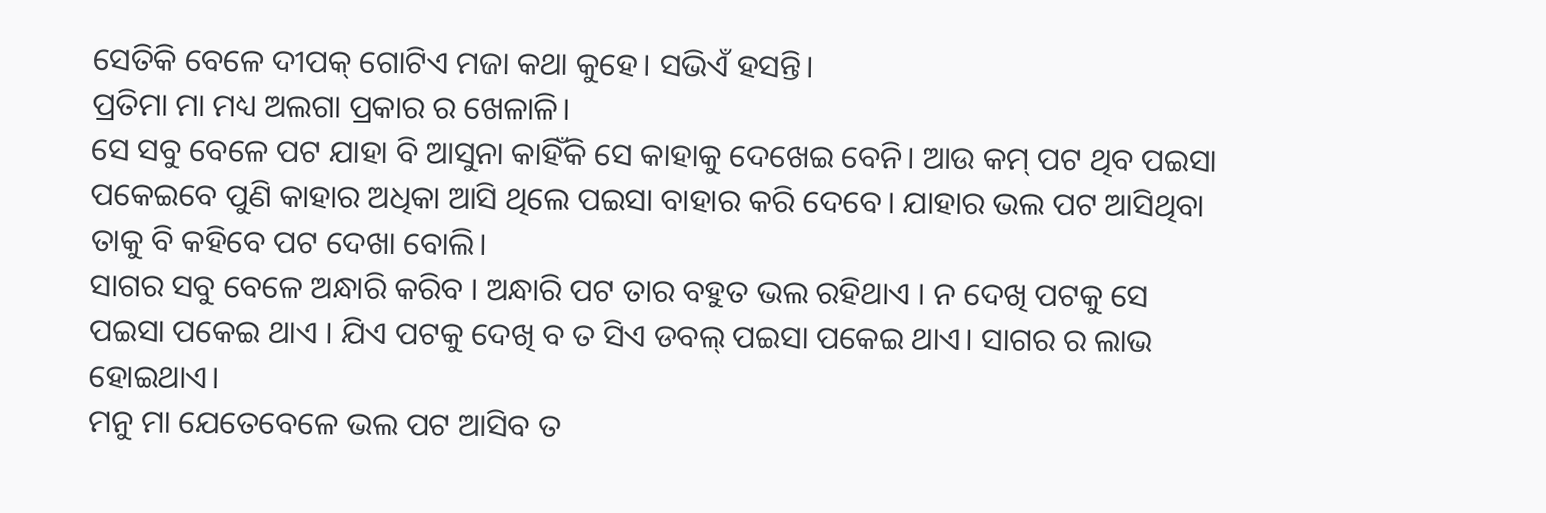ସେତିକି ବେଳେ ଦୀପକ୍ ଗୋଟିଏ ମଜା କଥା କୁହେ। ସଭିଏଁ ହସନ୍ତି।
ପ୍ରତିମା ମା ମଧ୍ୟ ଅଲଗା ପ୍ରକାର ର ଖେଳାଳି।
ସେ ସବୁ ବେଳେ ପଟ ଯାହା ବି ଆସୁନା କାହିଁକି ସେ କାହାକୁ ଦେଖେଇ ବେନି। ଆଉ କମ୍ ପଟ ଥିବ ପଇସା ପକେଇବେ ପୁଣି କାହାର ଅଧିକା ଆସି ଥିଲେ ପଇସା ବାହାର କରି ଦେବେ। ଯାହାର ଭଲ ପଟ ଆସିଥିବା ତାକୁ ବି କହିବେ ପଟ ଦେଖା ବୋଲି।
ସାଗର ସବୁ ବେଳେ ଅନ୍ଧାରି କରିବ । ଅନ୍ଧାରି ପଟ ତାର ବହୁତ ଭଲ ରହିଥାଏ । ନ ଦେଖି ପଟକୁ ସେ ପଇସା ପକେଇ ଥାଏ । ଯିଏ ପଟକୁ ଦେଖି ବ ତ ସିଏ ଡବଲ୍ ପଇସା ପକେଇ ଥାଏ। ସାଗର ର ଲାଭ ହୋଇଥାଏ।
ମନୁ ମା ଯେତେବେଳେ ଭଲ ପଟ ଆସିବ ତ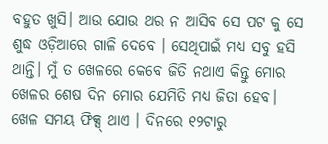ବହୁତ ଖୁସି। ଆଉ ଯୋଉ ଥର ନ ଆସିବ ସେ ପଟ କୁ ସେ ଶୁଦ୍ଧ ଓଡ଼ିଆରେ ଗାଳି ଦେବେ । ସେଥିପାଇଁ ମଧ୍ୟ ସବୁ ହସି ଥାନ୍ତି। ମୁଁ ତ ଖେଳରେ କେବେ ଜିତି ନଥାଏ କିନ୍ତୁ ମୋର ଖେଳର ଶେଷ ଦିନ ମୋର ଯେମିତି ମଧ୍ୟ ଜିତା ହେବ। ଖେଳ ସମୟ ଫିକ୍ସ୍ ଥାଏ । ଦିନରେ ୧୨ଟାରୁ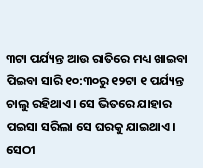୩ଟା ପର୍ଯ୍ୟନ୍ତ ଆଉ ରାତିରେ ମଧ୍ୟ ଖାଇବା ପିଇବା ସାରି ୧୦:୩୦ରୁ ୧୨ଟା ୧ ପର୍ଯ୍ୟନ୍ତ ଚାଲୁ ରହିଥାଏ। ସେ ଭିତରେ ଯାହାର ପଇସା ସରିଲା ସେ ଘରକୁ ଯାଇଥାଏ।
ସେଠୀ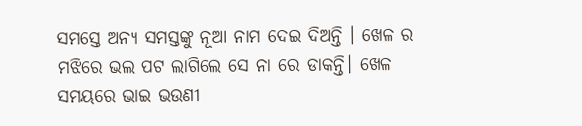ସମସ୍ତେ ଅନ୍ୟ ସମସ୍ତଙ୍କୁ ନୂଆ ନାମ ଦେଇ ଦିଅନ୍ତି । ଖେଳ ର ମଝିରେ ଭଲ ପଟ ଲାଗିଲେ ସେ ନା ରେ ଡାକନ୍ତି। ଖେଳ ସମୟରେ ଭାଇ ଭଉଣୀ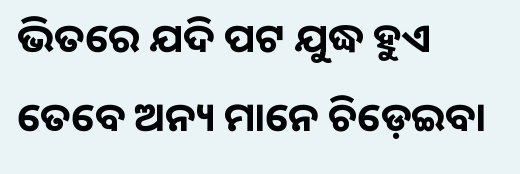ଭିତରେ ଯଦି ପଟ ଯୁଦ୍ଧ ହୁଏ ତେବେ ଅନ୍ୟ ମାନେ ଚିଡ଼େଇବା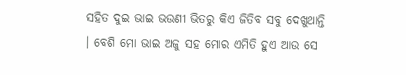ସହିତ ଦୁଇ ଭାଇ ଭଉଣୀ ଭିତରୁ କିଏ ଜିତିବ ସବୁ ଦେଖୁଥାନ୍ତି । ବେଶି ମୋ ଭାଇ ଅଜୁ ସହ ମୋର ଏମିତି ହୁଏ ଆଉ ସେ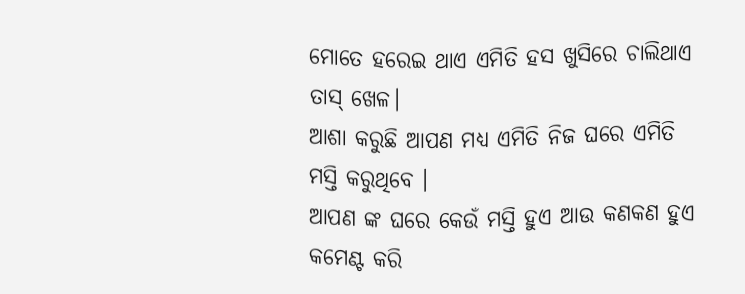ମୋତେ ହରେଇ ଥାଏ ଏମିତି ହସ ଖୁସିରେ ଚାଲିଥାଏ ତାସ୍ ଖେଳ।
ଆଶା କରୁଛି ଆପଣ ମଧ୍ୟ ଏମିତି ନିଜ ଘରେ ଏମିତି ମସ୍ତି କରୁଥିବେ ।
ଆପଣ ଙ୍କ ଘରେ କେଉଁ ମସ୍ତି ହୁଏ ଆଉ କଣକଣ ହୁଏ କମେଣ୍ଟ କରି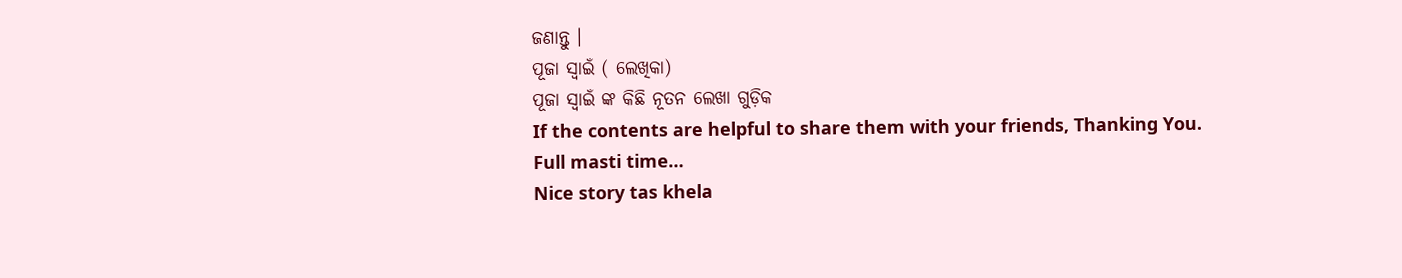ଜଣାନ୍ତୁ ।
ପୂଜା ସ୍ୱାଇଁ ( ଲେଖିକା)
ପୂଜା ସ୍ୱାଇଁ ଙ୍କ କିଛି ନୂତନ ଲେଖା ଗୁଡ଼ିକ
If the contents are helpful to share them with your friends, Thanking You.
Full masti time…
Nice story tas khela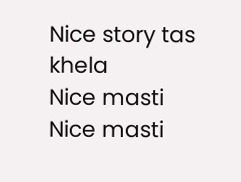Nice story tas khela
Nice masti
Nice masti